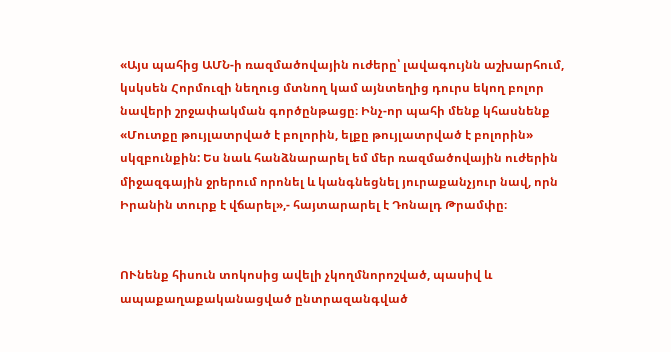«Այս պահից ԱՄՆ-ի ռազմածովային ուժերը՝ լավագույնն աշխարհում, կսկսեն Հորմուզի նեղուց մտնող կամ այնտեղից դուրս եկող բոլոր նավերի շրջափակման գործընթացը։ Ինչ-որ պահի մենք կհասնենք «Մուտքը թույլատրված է բոլորին, ելքը թույլատրված է բոլորին» սկզբունքին: Ես նաև հանձնարարել եմ մեր ռազմածովային ուժերին միջազգային ջրերում որոնել և կանգնեցնել յուրաքանչյուր նավ, որն Իրանին տուրք է վճարել»,- հայտարարել է Դոնալդ Թրամփը։


ՈՒնենք հիսուն տոկոսից ավելի չկողմնորոշված, պասիվ և ապաքաղաքականացված ընտրազանգված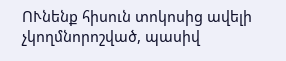ՈՒնենք հիսուն տոկոսից ավելի չկողմնորոշված, պասիվ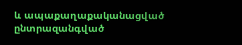և ապաքաղաքականացված ընտրազանգված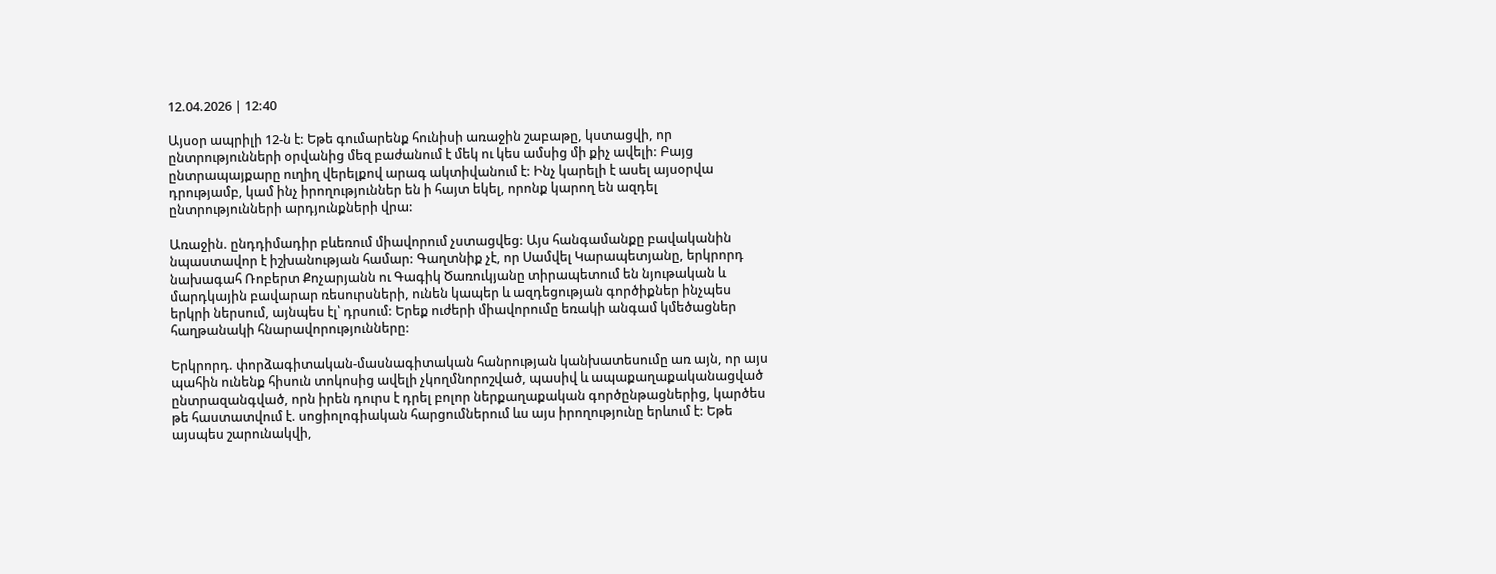12.04.2026 | 12:40

Այսօր ապրիլի 12-ն է: Եթե գումարենք հունիսի առաջին շաբաթը, կստացվի, որ ընտրությունների օրվանից մեզ բաժանում է մեկ ու կես ամսից մի քիչ ավելի: Բայց ընտրապայքարը ուղիղ վերելքով արագ ակտիվանում է: Ինչ կարելի է ասել այսօրվա դրությամբ, կամ ինչ իրողություններ են ի հայտ եկել, որոնք կարող են ազդել ընտրությունների արդյունքների վրա:

Առաջին. ընդդիմադիր բևեռում միավորում չստացվեց: Այս հանգամանքը բավականին նպաստավոր է իշխանության համար: Գաղտնիք չէ, որ Սամվել Կարապետյանը, երկրորդ նախագահ Ռոբերտ Քոչարյանն ու Գագիկ Ծառուկյանը տիրապետում են նյութական և մարդկային բավարար ռեսուրսների, ունեն կապեր և ազդեցության գործիքներ ինչպես երկրի ներսում, այնպես էլ՝ դրսում: Երեք ուժերի միավորումը եռակի անգամ կմեծացներ հաղթանակի հնարավորությունները:

Երկրորդ. փորձագիտական-մասնագիտական հանրության կանխատեսումը առ այն, որ այս պահին ունենք հիսուն տոկոսից ավելի չկողմնորոշված, պասիվ և ապաքաղաքականացված ընտրազանգված, որն իրեն դուրս է դրել բոլոր ներքաղաքական գործընթացներից, կարծես թե հաստատվում է. սոցիոլոգիական հարցումներում ևս այս իրողությունը երևում է: Եթե այսպես շարունակվի,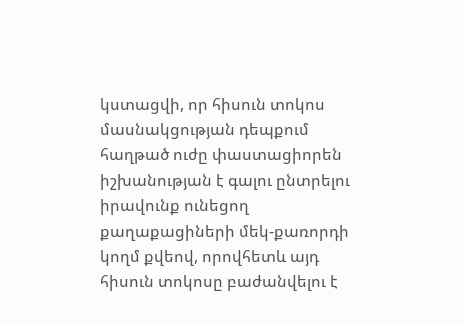կստացվի, որ հիսուն տոկոս մասնակցության դեպքում հաղթած ուժը փաստացիորեն իշխանության է գալու ընտրելու իրավունք ունեցող քաղաքացիների մեկ-քառորդի կողմ քվեով, որովհետև այդ հիսուն տոկոսը բաժանվելու է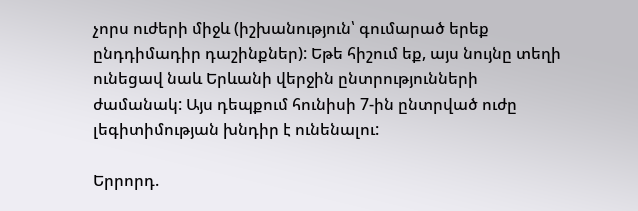չորս ուժերի միջև (իշխանություն՝ գումարած երեք ընդդիմադիր դաշինքներ): Եթե հիշում եք, այս նույնը տեղի ունեցավ նաև Երևանի վերջին ընտրությունների ժամանակ: Այս դեպքում հունիսի 7-ին ընտրված ուժը լեգիտիմության խնդիր է ունենալու:

Երրորդ.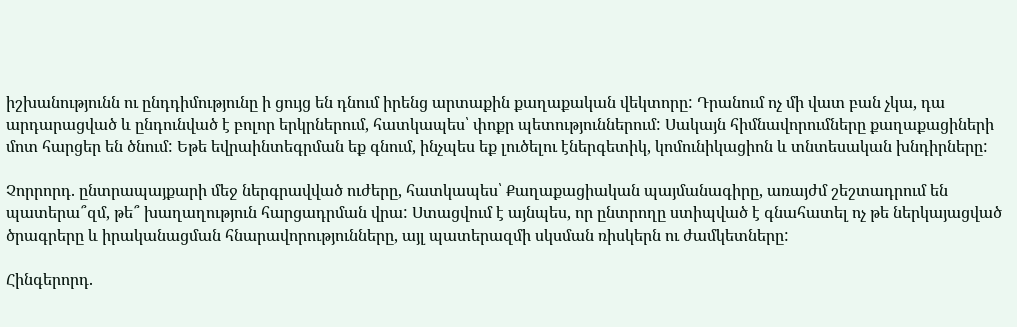իշխանությունն ու ընդդիմությունը ի ցույց են դնում իրենց արտաքին քաղաքական վեկտորը: Դրանում ոչ մի վատ բան չկա, դա արդարացված և ընդունված է բոլոր երկրներում, հատկապես՝ փոքր պետություններում: Սակայն հիմնավորումները քաղաքացիների մոտ հարցեր են ծնում: Եթե եվրաինտեգրման եք գնում, ինչպես եք լուծելու էներգետիկ, կոմունիկացիոն և տնտեսական խնդիրները:

Չորրորդ. ընտրապայքարի մեջ ներգրավված ուժերը, հատկապես՝ Քաղաքացիական պայմանագիրը, առայժմ շեշտադրում են պատերա՞զմ, թե՞ խաղաղություն հարցադրման վրա: Ստացվում է այնպես, որ ընտրողը ստիպված է գնահատել ոչ թե ներկայացված ծրագրերը և իրականացման հնարավորությունները, այլ պատերազմի սկսման ռիսկերն ու ժամկետները:

Հինգերորդ.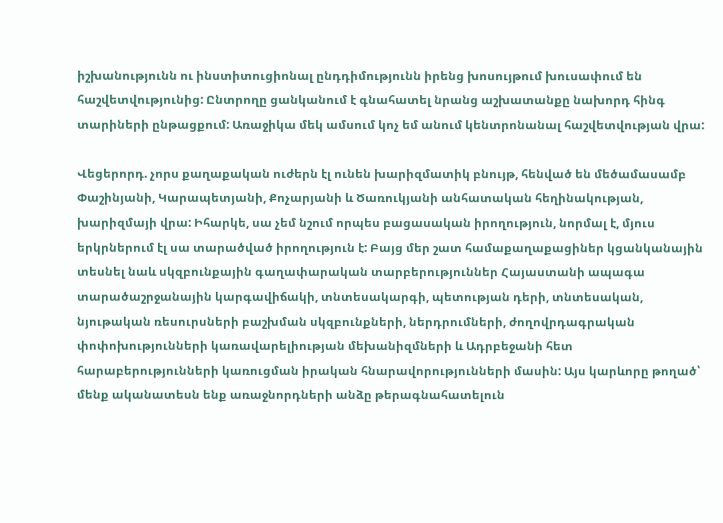իշխանությունն ու ինստիտուցիոնալ ընդդիմությունն իրենց խոսույթում խուսափում են հաշվետվությունից: Ընտրողը ցանկանում է գնահատել նրանց աշխատանքը նախորդ հինգ տարիների ընթացքում: Առաջիկա մեկ ամսում կոչ եմ անում կենտրոնանալ հաշվետվության վրա:

Վեցերորդ. չորս քաղաքական ուժերն էլ ունեն խարիզմատիկ բնույթ, հենված են մեծամասամբ Փաշինյանի, Կարապետյանի, Քոչարյանի և Ծառուկյանի անհատական հեղինակության, խարիզմայի վրա: Իհարկե, սա չեմ նշում որպես բացասական իրողություն, նորմալ է, մյուս երկրներում էլ սա տարածված իրողություն է: Բայց մեր շատ համաքաղաքացիներ կցանկանային տեսնել նաև սկզբունքային գաղափարական տարբերություններ Հայաստանի ապագա տարածաշրջանային կարգավիճակի, տնտեսակարգի, պետության դերի, տնտեսական, նյութական ռեսուրսների բաշխման սկզբունքների, ներդրումների, ժողովրդագրական փոփոխությունների կառավարելիության մեխանիզմների և Ադրբեջանի հետ հարաբերությունների կառուցման իրական հնարավորությունների մասին: Այս կարևորը թողած՝ մենք ականատեսն ենք առաջնորդների անձը թերագնահատելուն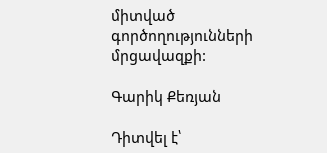միտված գործողությունների մրցավազքի:

Գարիկ Քեռյան

Դիտվել է՝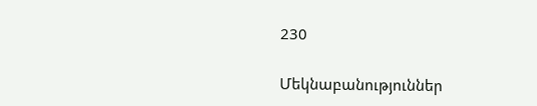230

Մեկնաբանություններ